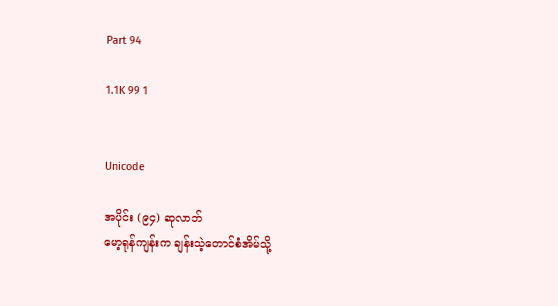Part 94

1.1K 99 1


Unicode

အပိုင်း (၉၄) ဆုလာဘ်
မော့ရုန်ကျန်းက ချန်းသဲ့တောင်စံအိမ်သို့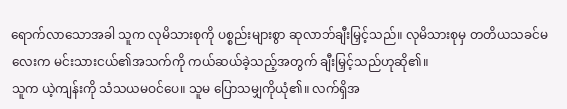ရောက်လာသောအခါ သူက လုမိသားစုကို ပစ္စည်းများစွာ ဆုလာဘ်ချီးမြှင့်သည်။ လုမိသားစုမှ တတိယသခင်မလေးက မင်းသားငယ်၏အသက်ကို ကယ်ဆယ်ခဲ့သည့်အတွက် ချီးမြှင့်သည်ဟုဆို၏။
သူက ယဲ့ကျန်းကို သံသယမဝင်ပေ။ သူမ ပြောသမျှကိုယုံ၏။ လက်ရှိအ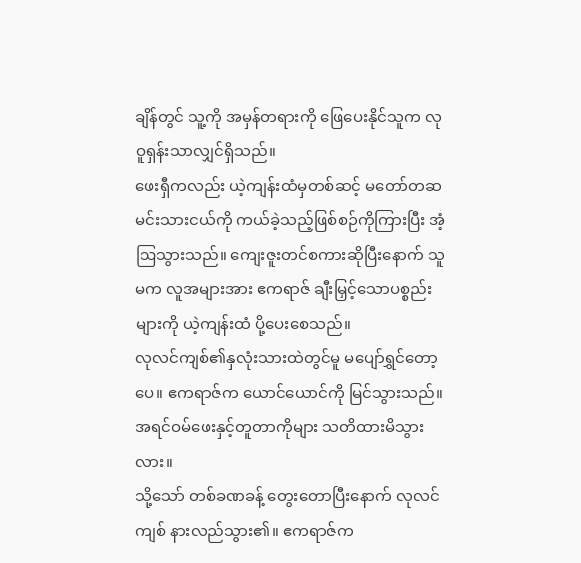ချိန်တွင် သူ့ကို အမှန်တရားကို ဖြေပေးနိုင်သူက လုဝူရှန်းသာလျှင်ရှိသည်။
ဖေးရှီကလည်း ယဲ့ကျန်းထံမှတစ်ဆင့် မတော်တဆ မင်းသားငယ်ကို ကယ်ခဲ့သည့်ဖြစ်စဉ်ကိုကြားပြီး အံ့ဩသွားသည်။ ကျေးဇူးတင်စကားဆိုပြီးနောက် သူမက လူအများအား ဧကရာဇ် ချီးမြှင့်သောပစ္စည်းများကို ယဲ့ကျန်းထံ ပို့ပေးစေသည်။
လုလင်ကျစ်၏နှလုံးသားထဲတွင်မူ မပျော်ရွှင်တော့ပေ။ ဧကရာဇ်က ယောင်ယောင်ကို မြင်သွားသည်။
အရင်ဝမ်ဖေးနှင့်တူတာကိုများ သတိထားမိသွားလား။
သို့သော် တစ်ခဏခန့် တွေးတောပြီးနောက် လုလင်ကျစ် နားလည်သွား၏။ ဧကရာဇ်က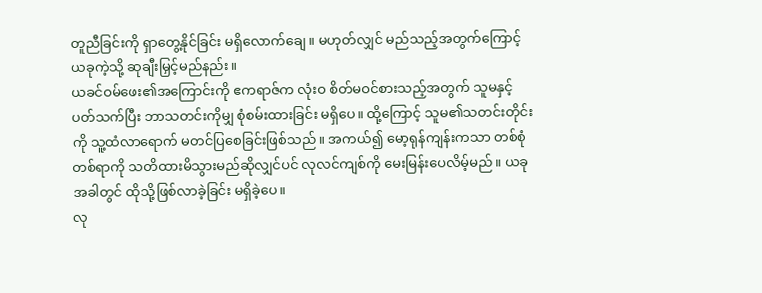တူညီခြင်းကို ရှာတွေ့နိုင်ခြင်း မရှိလောက်ချေ။ မဟုတ်လျှင် မည်သည့်အတွက်ကြောင့် ယခုကဲ့သို့ ဆုချီးမြှင့်မည်နည်း။
ယခင်ဝမ်ဖေး၏အကြောင်းကို ဧကရာဇ်က လုံးဝ စိတ်မဝင်စားသည့်အတွက် သူမနှင့်ပတ်သက်ပြီး ဘာသတင်းကိုမျှ စုံစမ်းထားခြင်း မရှိပေ။ ထို့ကြောင့် သူမ၏သတင်းတိုင်းကို သူ့ထံလာရောက် မတင်ပြစေခြင်းဖြစ်သည်။ အကယ်၍ မော့ရုန်ကျန်းကသာ တစ်စုံတစ်ရာကို သတိထားမိသွားမည်ဆိုလျှင်ပင် လုလင်ကျစ်ကို မေးမြန်းပေလိမ့်မည်။ ယခုအခါတွင် ထိုသို့ဖြစ်လာခဲ့ခြင်း မရှိခဲ့ပေ။
လု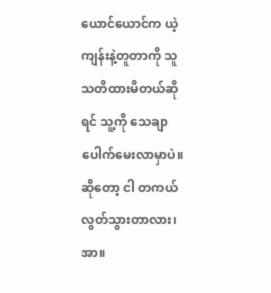ယောင်ယောင်က ယဲ့ကျန်းနဲ့တူတာကို သူ သတိထားမိတယ်ဆိုရင် သူ့ကို သေချာပေါက်မေးလာမှာပဲ။
ဆိုတော့ ငါ တကယ်လွတ်သွားတာလား၊ အာ။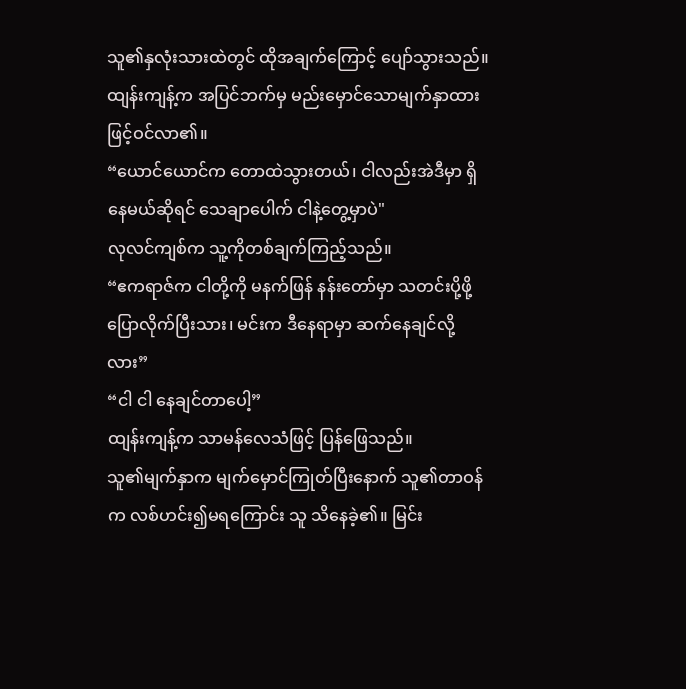သူ၏နှလုံးသားထဲတွင် ထိုအချက်ကြောင့် ပျော်သွားသည်။
ထျန်းကျန့်က အပြင်ဘက်မှ မည်းမှောင်သောမျက်နှာထားဖြင့်ဝင်လာ၏။
“ယောင်ယောင်က တောထဲသွားတယ်၊ ငါလည်းအဲဒီမှာ ရှိနေမယ်ဆိုရင် သေချာပေါက် ငါနဲ့တွေ့မှာပဲ"
လုလင်ကျစ်က သူ့ကိုတစ်ချက်ကြည့်သည်။
“ဧကရာဇ်က ငါတို့ကို မနက်ဖြန် နန်းတော်မှာ သတင်းပို့ဖို့ပြောလိုက်ပြီးသား၊ မင်းက ဒီနေရာမှာ ဆက်နေချင်လို့လား”
“ငါ ငါ နေချင်တာပေါ့”
ထျန်းကျန့်က သာမန်လေသံဖြင့် ပြန်ဖြေသည်။
သူ၏မျက်နှာက မျက်မှောင်ကြုတ်ပြီးနောက် သူ၏တာဝန်က လစ်ဟင်း၍မရကြောင်း သူ သိနေခဲ့၏။ မြင်း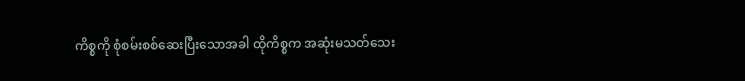ကိစ္စကို စုံစမ်းစစ်ဆေးပြီးသောအခါ ထိုကိစ္စက အဆုံးမသတ်သေး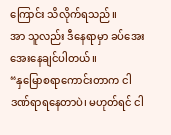ကြောင်း သိလိုက်ရသည်။
အာ သူလည်း ဒီနေရာမှာ ခပ်အေးအေးနေချင်ပါတယ်။
“နှမြောစရာကောင်းတာက ငါ ဒဏ်ရာရနေတာပဲ၊ မဟုတ်ရင် ငါ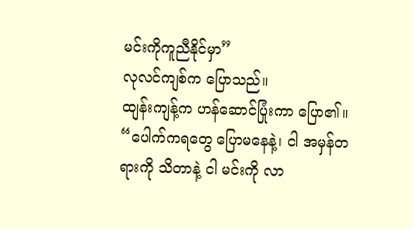မင်းကိုကူညီနိုင်မှာ”
လုလင်ကျစ်က ပြောသည်။
ထျန်းကျန့်က ဟန်ဆောင်ပြုံးကာ ပြော၏။
“ပေါက်ကရတွေ ပြောမနေနဲ့၊ ငါ အမှန်တရားကို သိတာနဲ့ ငါ မင်းကို လာ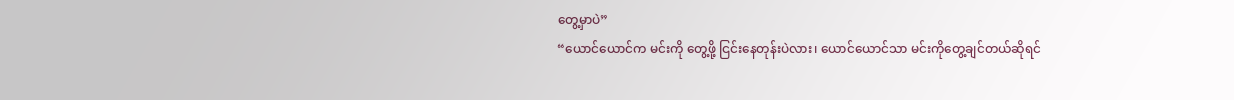တွေ့မှာပဲ”
“ယောင်ယောင်က မင်းကို တွေ့ဖို့ ငြင်းနေတုန်းပဲလား၊ ယောင်ယောင်သာ မင်းကိုတွေ့ချင်တယ်ဆိုရင်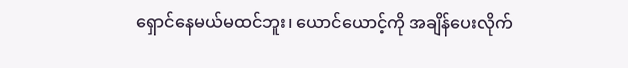ရှောင်နေမယ်မထင်ဘူး၊ ယောင်ယောင့်ကို အချိန်ပေးလိုက်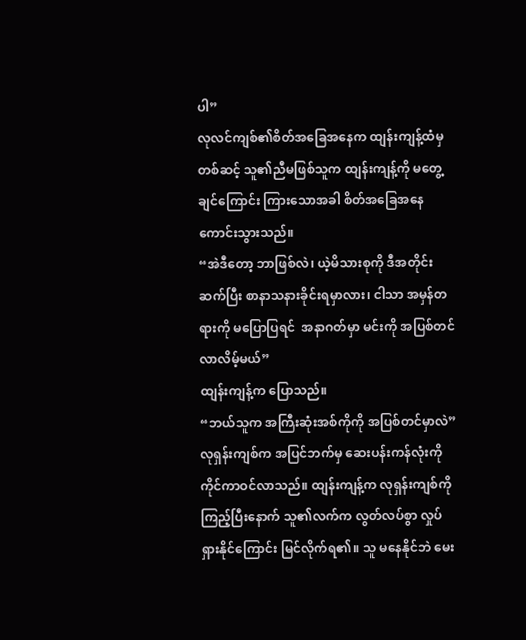ပါ”
လုလင်ကျစ်၏စိတ်အခြေအနေက ထျန်းကျန့်ထံမှ တစ်ဆင့် သူ၏ညီမဖြစ်သူက ထျန်းကျန့်ကို မတွေ့ချင်ကြောင်း ကြားသောအခါ စိတ်အခြေအနေကောင်းသွားသည်။
“အဲဒီတော့ ဘာဖြစ်လဲ၊ ယဲ့မိသားစုကို ဒီအတိုင်းဆက်ပြီး စာနာသနားခိုင်းရမှာလား၊ ငါသာ အမှန်တရားကို မပြောပြရင်  အနာဂတ်မှာ မင်းကို အပြစ်တင်လာလိမ့်မယ်”
ထျန်းကျန့်က ပြောသည်။
“ဘယ်သူက အကြီးဆုံးအစ်ကိုကို အပြစ်တင်မှာလဲ”
လုရှန်းကျစ်က အပြင်ဘက်မှ ဆေးပန်းကန်လုံးကို ကိုင်ကာဝင်လာသည်။ ထျန်းကျန့်က လုရှန်းကျစ်ကို ကြည့်ပြီးနောက် သူ၏လက်က လွတ်လပ်စွာ လှုပ်ရှားနိုင်ကြောင်း မြင်လိုက်ရ၏။ သူ မနေနိုင်ဘဲ မေး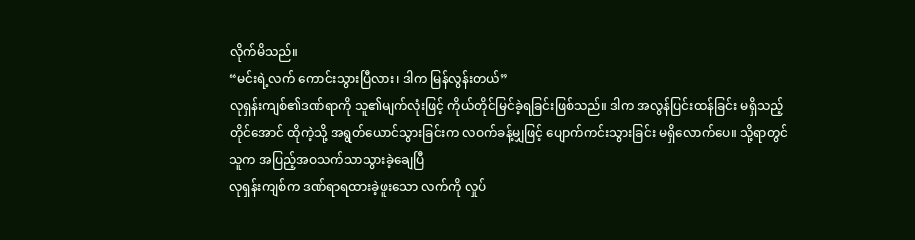လိုက်မိသည်။
“မင်းရဲ့လက် ကောင်းသွားပြီလား၊ ဒါက မြန်လွန်းတယ်”
လုရှန်းကျစ်၏ဒဏ်ရာကို သူ၏မျက်လုံးဖြင့် ကိုယ်တိုင်မြင်ခဲ့ရခြင်းဖြစ်သည်။ ဒါက အလွန်ပြင်းထန်ခြင်း မရှိသည့်တိုင်အောင် ထိုကဲ့သို့ အရွတ်ယောင်သွားခြင်းက လဝက်ခန့်မျှဖြင့် ပျောက်ကင်းသွားခြင်း မရှိလောက်ပေ။ သို့ရာတွင် သူက အပြည့်အဝသက်သာသွားခဲ့ချေပြီ
လုရှန်းကျစ်က ဒဏ်ရာရထားခဲ့ဖူးသော လက်ကို လှုပ်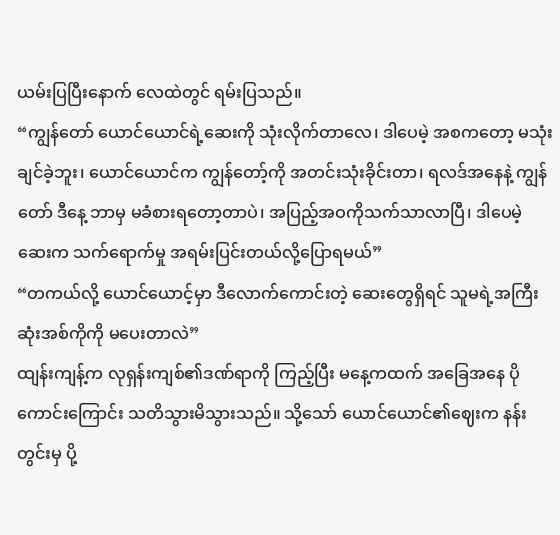ယမ်းပြပြီးနောက် လေထဲတွင် ရမ်းပြသည်။
“ကျွန်တော် ယောင်ယောင်ရဲ့ဆေးကို သုံးလိုက်တာလေ၊ ဒါပေမဲ့ အစကတော့ မသုံးချင်ခဲ့ဘူး၊ ယောင်ယောင်က ကျွန်တော့်ကို အတင်းသုံးခိုင်းတာ၊ ရလဒ်အနေနဲ့ ကျွန်တော် ဒီနေ့ ဘာမှ မခံစားရတော့တာပဲ၊ အပြည့်အဝကိုသက်သာလာပြီ၊ ဒါပေမဲ့ ဆေးက သက်ရောက်မှု အရမ်းပြင်းတယ်လို့ပြောရမယ်”
“တကယ်လို့ ယောင်ယောင့်မှာ ဒီလောက်ကောင်းတဲ့ ဆေးတွေရှိရင် သူမရဲ့အကြီးဆုံးအစ်ကိုကို မပေးတာလဲ”
ထျန်းကျန့်က လုရှန်းကျစ်၏ဒဏ်ရာကို ကြည့်ပြီး မနေ့ကထက် အခြေအနေ ပိုကောင်းကြောင်း သတိသွားမိသွားသည်။ သို့သော် ယောင်ယောင်၏ဈေးက နန်းတွင်းမှ ပို့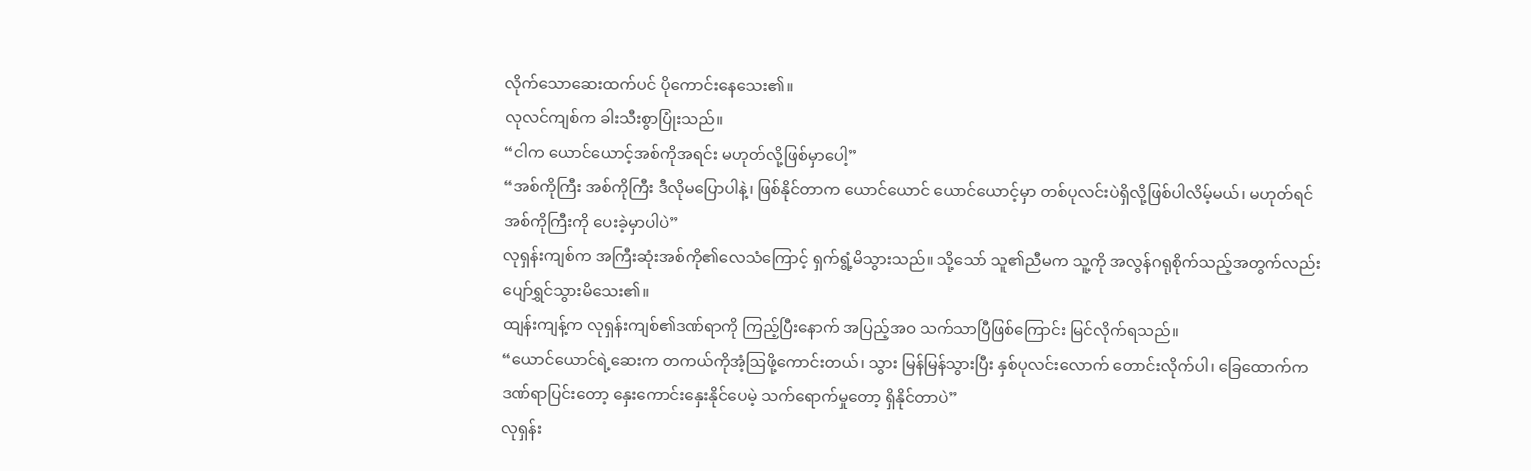လိုက်သောဆေးထက်ပင် ပိုကောင်းနေသေး၏။
လုလင်ကျစ်က ခါးသီးစွာပြုံးသည်။
“ငါက ယောင်ယောင့်အစ်ကိုအရင်း မဟုတ်လို့ဖြစ်မှာပေါ့”
“အစ်ကိုကြီး အစ်ကိုကြီး ဒီလိုမပြောပါနဲ့၊ ဖြစ်နိုင်တာက ယောင်ယောင် ယောင်ယောင့်မှာ တစ်ပုလင်းပဲရှိလို့ဖြစ်ပါလိမ့်မယ်၊ မဟုတ်ရင် အစ်ကိုကြီးကို ပေးခဲ့မှာပါပဲ”
လုရှန်းကျစ်က အကြီးဆုံးအစ်ကို၏လေသံကြောင့် ရှက်ရွံ့မိသွားသည်။ သို့သော် သူ၏ညီမက သူ့ကို အလွန်ဂရုစိုက်သည့်အတွက်လည်း ပျော်ရွှင်သွားမိသေး၏။
ထျန်းကျန့်က လုရှန်းကျစ်၏ဒဏ်ရာကို ကြည့်ပြီးနောက် အပြည့်အဝ သက်သာပြီဖြစ်ကြောင်း မြင်လိုက်ရသည်။
“ယောင်ယောင်ရဲ့ဆေးက တကယ်ကိုအံ့ဩဖို့ကောင်းတယ်၊ သွား မြန်မြန်သွားပြီး နှစ်ပုလင်းလောက် တောင်းလိုက်ပါ၊ ခြေထောက်က ဒဏ်ရာပြင်းတော့ နှေးကောင်းနှေးနိုင်ပေမဲ့ သက်ရောက်မှုတော့ ရှိနိုင်တာပဲ”
လုရှန်း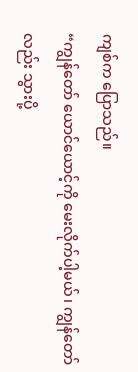ကျစ်က ပြောသည်။
“ကျွန်တော် ယောင်ယောင့်ကို မေးလိုက်ပါ့မယ်၊ ကျွန်တော်လည်း သွားပို့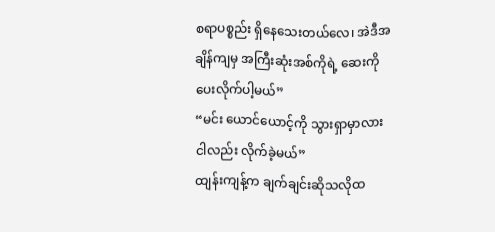စရာပစ္စည်း ရှိနေသေးတယ်လေ၊ အဲဒီအချိန်ကျမှ အကြီးဆုံးအစ်ကိုရဲ့ ဆေးကို ပေးလိုက်ပါ့မယ်”
“မင်း ယောင်ယောင့်ကို သွားရှာမှာလား ငါလည်း လိုက်ခဲ့မယ်”
ထျန်းကျန့်က ချက်ချင်းဆိုသလိုထ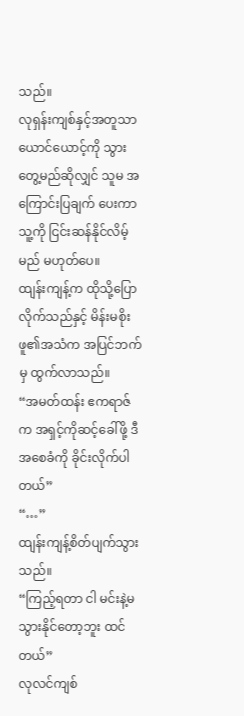သည်။
လုရှန်းကျစ်နှင့်အတူသာ ယောင်ယောင့်ကို သွားတွေ့မည်ဆိုလျှင် သူမ အကြောင်းပြချက် ပေးကာ သူ့ကို ငြင်းဆန်နိုင်လိမ့်မည် မဟုတ်ပေ။
ထျန်းကျန့်က ထိုသို့ပြောလိုက်သည်နှင့် မိန်းမစိုးဖူ၏အသံက အပြင်ဘက်မှ ထွက်လာသည်။
“အမတ်ထန်း ဧကရာဇ်က အရှင့်ကိုဆင့်ခေါ်ဖို့ ဒီအစေခံကို ခိုင်းလိုက်ပါတယ်”
“…”
ထျန်းကျန့်စိတ်ပျက်သွားသည်။
“ကြည့်ရတာ ငါ မင်းနဲ့မသွားနိုင်တော့ဘူး ထင်တယ်”
လုလင်ကျစ်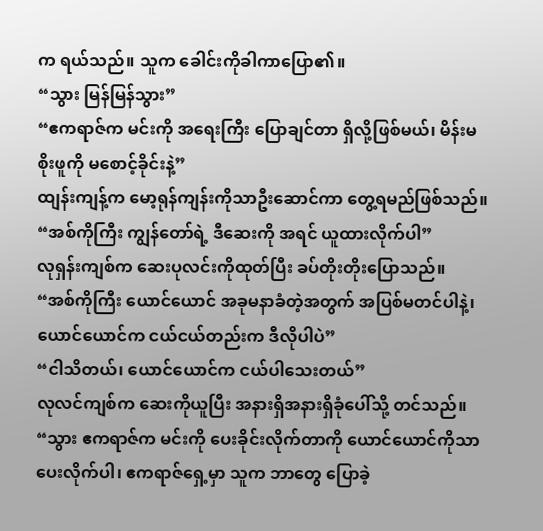က ရယ်သည်။ သူက ခေါင်းကိုခါကာပြော၏။
“သွား မြန်မြန်သွား”
“ဧကရာဇ်က မင်းကို အရေးကြီး ပြောချင်တာ ရှိလို့ဖြစ်မယ်၊ မိန်းမစိုးဖူကို မစောင့်ခိုင်းနဲ့”
ထျန်းကျန့်က မော့ရုန်ကျန်းကိုသာဦးဆောင်ကာ တွေ့ရမည်ဖြစ်သည်။
“အစ်ကိုကြီး ကျွန်တော်ရဲ့ ဒီဆေးကို အရင် ယူထားလိုက်ပါ”
လုရှန်းကျစ်က ဆေးပုလင်းကိုထုတ်ပြီး ခပ်တိုးတိုးပြောသည်။
“အစ်ကိုကြီး ယောင်ယောင် အခုမနာခံတဲ့အတွက် အပြစ်မတင်ပါနဲ့၊ ယောင်ယောင်က ငယ်ငယ်တည်းက ဒီလိုပါပဲ”
“ငါသိတယ်၊ ယောင်ယောင်က ငယ်ပါသေးတယ်”
လုလင်ကျစ်က ဆေးကိုယူပြီး အနားရှိအနားရှိခုံပေါ်သို့ တင်သည်။
“သွား ဧကရာဇ်က မင်းကို ပေးခိုင်းလိုက်တာကို ယောင်ယောင်ကိုသာ ပေးလိုက်ပါ၊ ဧကရာဇ်ရှေ့မှာ သူက ဘာတွေ ပြောခဲ့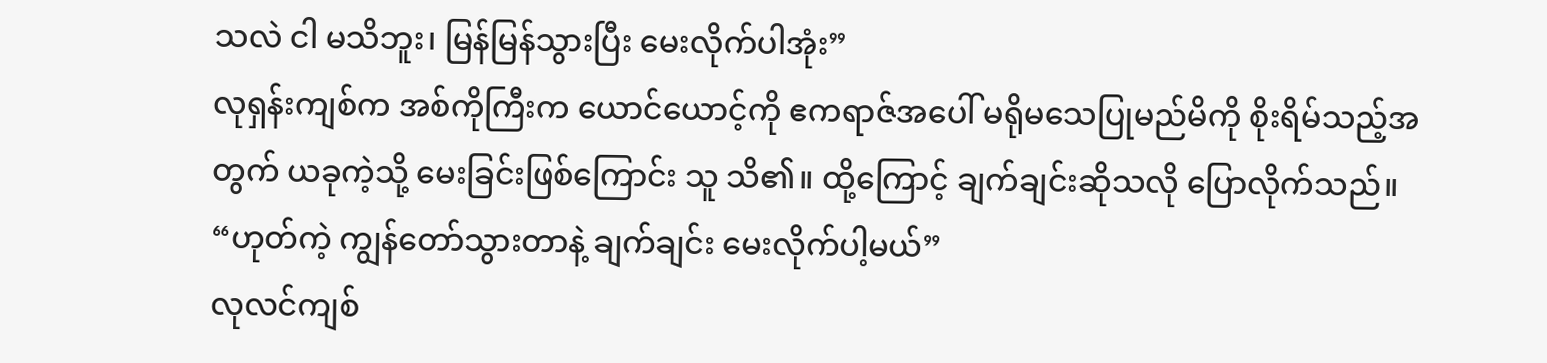သလဲ ငါ မသိဘူး၊ မြန်မြန်သွားပြီး မေးလိုက်ပါအုံး”
လုရှန်းကျစ်က အစ်ကိုကြီးက ယောင်ယောင့်ကို ဧကရာဇ်အပေါ် မရိုမသေပြုမည်မိကို စိုးရိမ်သည့်အတွက် ယခုကဲ့သို့ မေးခြင်းဖြစ်ကြောင်း သူ သိ၏။ ထို့ကြောင့် ချက်ချင်းဆိုသလို ပြောလိုက်သည်။
“ဟုတ်ကဲ့ ကျွန်တော်သွားတာနဲ့ ချက်ချင်း မေးလိုက်ပါ့မယ်”
လုလင်ကျစ်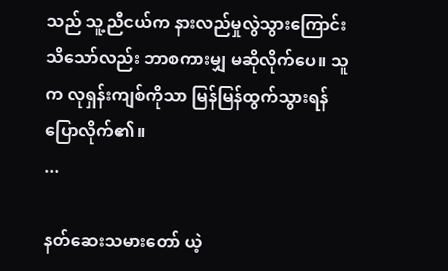သည် သူ့ညီငယ်က နားလည်မှုလွဲသွားကြောင်း သိသော်လည်း ဘာစကားမျှ မဆိုလိုက်ပေ။ သူက လုရှန်းကျစ်ကိုသာ မြန်မြန်ထွက်သွားရန် ပြောလိုက်၏။
...

နတ်ဆေးသမားတော် ယဲ့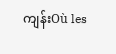ကျန်းOù les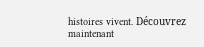histoires vivent. Découvrez maintenant